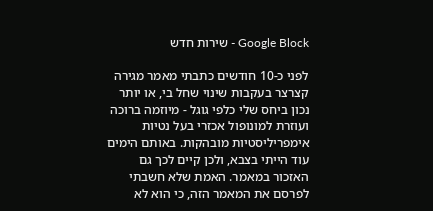Google Block - שירות חדש

לפני כ-10 חודשים כתבתי מאמר מגירה קצרצר בעקבות שינוי שחל בי, או יותר נכון ביחס שלי כלפי גוגל - מיוזמה ברוכה ועוזרת למונופול אכזרי בעל נטיות אימפריליסטיות מובהקות. באותם הימים עוד הייתי בצבא, ולכן קיים לכך גם האזכור במאמר. האמת שלא חשבתי לפרסם את המאמר הזה, כי הוא לא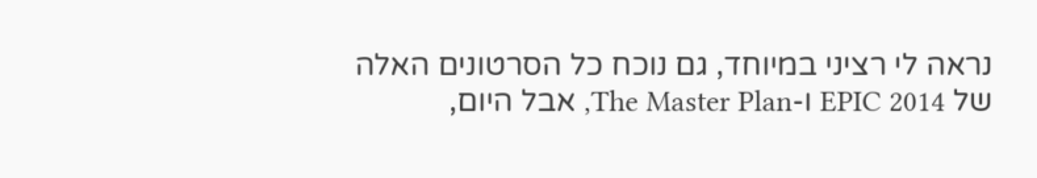נראה לי רציני במיוחד, גם נוכח כל הסרטונים האלה של EPIC 2014 ו-The Master Plan, אבל היום,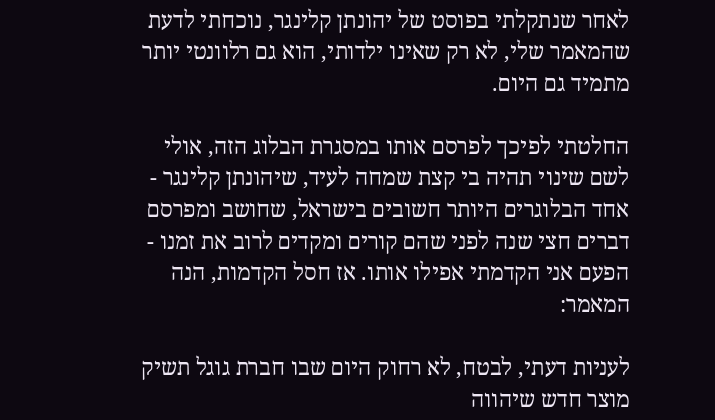לאחר שנתקלתי בפוסט של יהונתן קלינגר, נוכחתי לדעת שהמאמר שלי, לא רק שאינו ילדותי, הוא גם רלוונטי יותר מתמיד גם היום.

החלטתי לפיכך לפרסם אותו במסגרת הבלוג הזה, אולי לשם שינוי תהיה בי קצת שמחה לעיד, שיהונתן קלינגר - אחד הבלוגרים היותר חשובים בישראל, שחושב ומפרסם דברים חצי שנה לפני שהם קורים ומקדים לרוב את זמנו - הפעם אני הקדמתי אפילו אותו. אז חסל הקדמות, הנה המאמר:

לעניות דעתי, לבטח, לא רחוק היום שבו חברת גוגל תשיק מוצר חדש שיהווה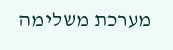מערכת משלימה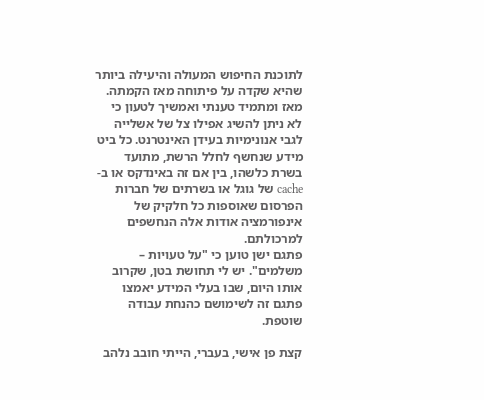לתוכנת החיפוש המעולה והיעילה ביותר שהיא שקדה על פיתוחה מאז הקמתה.
מאז ומתמיד טענתי ואמשיך לטעון כי לא ניתן להשיג אפילו צל של אשלייה לגבי אנונימיות בעידן האינטרנט. כל ביט מידע שנחשף לחלל הרשת, מתועד בשרת כלשהו, בין אם זה באינדקס או ב-cache של גוגל או בשרתים של חברות הפרסום שאוספות כל חלקיק של אינפורמציה אודות אלה הנחשפים למרכולתם.
פתגם ישן טוען כי "על טעויות – משלמים". יש לי תחושת בטן, שקרוב אותו היום, שבו בעלי המידע יאמצו פתגם זה לשימושם כהנחת עבודה שוטפת.

קצת פן אישי, בעברי, הייתי חובב נלהב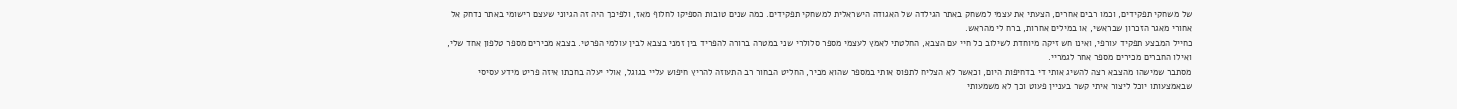של משחקי תפקידים, וכמו רבים אחרים, הצעתי את עצמי למשחק באתר הגילדה של האגודה הישראלית למשחקי תפקידים. כמה שנים טובות הספיקו לחלוף מאז, ולפיכך היה זה הגיוני שעצם רישומי באתר נדחק אל אחורי מאגר הזכרון שבראשי, או במילים אחרות, ברח לי מהראש.
כחייל המבצע תפקיד עורפי, ואינו חש זיקה מיוחדת לשילוב כל חיי עם הצבא, החלטתי לאמץ לעצמי מספר סלולרי שני במטרה ברורה להפריד בין זמני בצבא לבין עולמי הפרטי. בצבא מכירים מספר טלפון אחד שלי, ואילו החברים מכירים מספר אחר לגמריי.
מסתבר שמישהו מהצבא רצה להשיג אותי די בדחיפות היום, וכאשר לא הצליח לתפוס אותי במספר שהוא מכיר, החליט הבחור רב התעוזה להריץ חיפוש עליי בגוגל, אולי יעלה בחכתו איזה פריט מידע עסיסי שבאמצעותו יוכל ליצור איתי קשר בעניין פעוט וכך לא משמעותי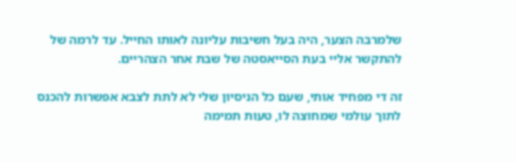שלמרבה הצער, היה בעל חשיבות עליונה לאותו החייל. עד לרמה של להתקשר אליי בעת הסייאסטה של שבת אחר הצהריים.

זה די מפחיד אותי, שעם כל הניסיון שלי לא לתת לצבא אפשרות להכנס לתוך עולמי שמחוצה לו, טעות תמימה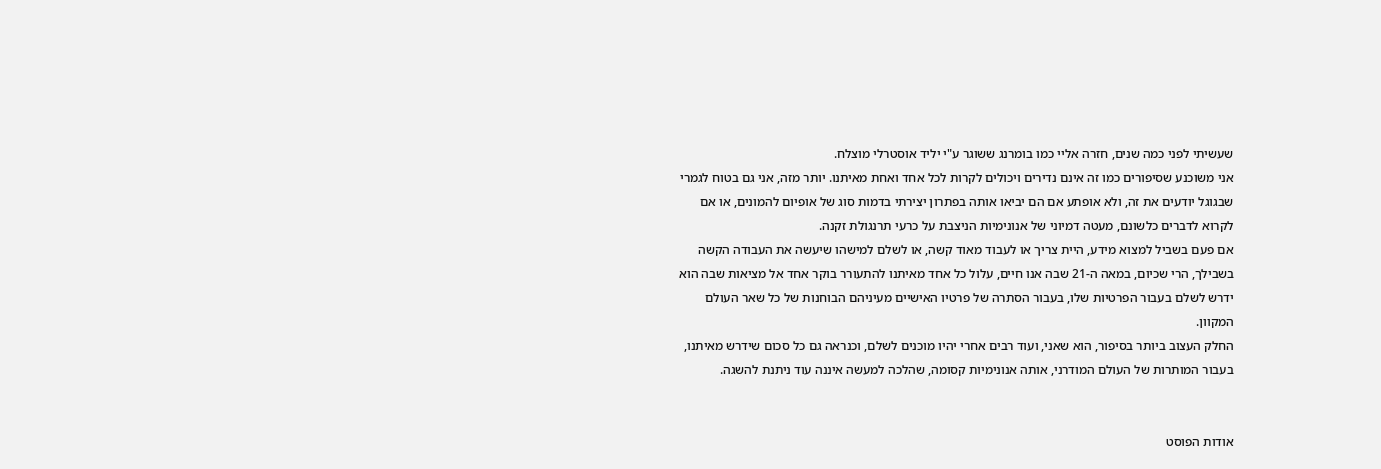שעשיתי לפני כמה שנים, חזרה אליי כמו בומרנג ששוגר ע"י יליד אוסטרלי מוצלח.
אני משוכנע שסיפורים כמו זה אינם נדירים ויכולים לקרות לכל אחד ואחת מאיתנו. יותר מזה, אני גם בטוח לגמרי שבגוגל יודעים את זה, ולא אופתע אם הם יביאו אותה בפתרון יצירתי בדמות סוג של אופיום להמונים, או אם לקרוא לדברים כלשונם, מעטה דמיוני של אנונימיות הניצבת על כרעי תרנגולת זקנה.
אם פעם בשביל למצוא מידע, היית צריך או לעבוד מאוד קשה, או לשלם למישהו שיעשה את העבודה הקשה בשבילך, הרי שכיום, במאה ה-21 שבה אנו חיים, עלול כל אחד מאיתנו להתעורר בוקר אחד אל מציאות שבה הוא ידרש לשלם בעבור הפרטיות שלו, בעבור הסתרה של פרטיו האישיים מעיניהם הבוחנות של כל שאר העולם המקוון.
החלק העצוב ביותר בסיפור, הוא שאני, ועוד רבים אחרי יהיו מוכנים לשלם, וכנראה גם כל סכום שידרש מאיתנו, בעבור המותרות של העולם המודרני, אותה אנונימיות קסומה, שהלכה למעשה איננה עוד ניתנת להשגה.


אודות הפוסט